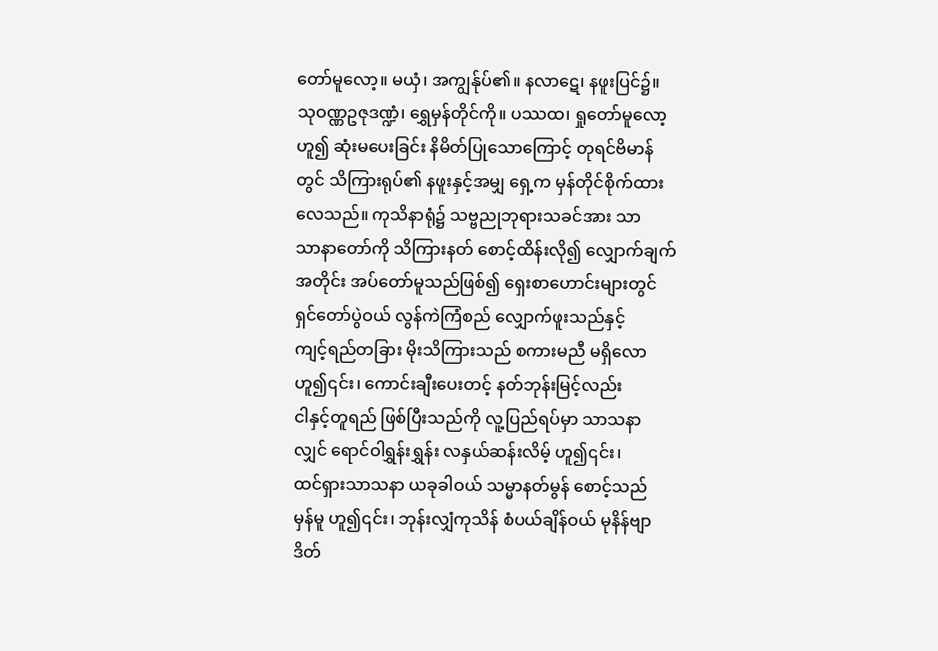တော်မူလော့။ မယှံ၊ အကျွန်ုပ်၏။ နလာဋေ၊ နဖူးပြင်၌။
သုဝဏ္ဏဥဇုဒဏ္ဍံ၊ ရွှေမှန်တိုင်ကို။ ပဿထ၊ ရှုတော်မူလော့
ဟူ၍ ဆုံးမပေးခြင်း နိမိတ်ပြုသောကြောင့် တုရင်ဗိမာန်
တွင် သိကြားရုပ်၏ နဖူးနှင့်အမျှ ရှေ့က မှန်တိုင်စိုက်ထား
လေသည်။ ကုသိနာရုံ၌ သဗ္ဗညုဘုရားသခင်အား သာ
သာနာတော်ကို သိကြားနတ် စောင့်ထိန်းလို၍ လျှောက်ချက်
အတိုင်း အပ်တော်မူသည်ဖြစ်၍ ရှေးစာဟောင်းများတွင်
ရှင်တော်ပွဲဝယ် လွန်ကဲကြံစည် လျှောက်ဖူးသည်နှင့်
ကျင့်ရည်တခြား မိုးသိကြားသည် စကားမညီ မရှိလော
ဟူ၍၎င်း၊ ကောင်းချီးပေးတင့် နတ်ဘုန်းမြင့်လည်း
ငါနှင့်တူရည် ဖြစ်ပြီးသည်ကို လူ့ပြည်ရပ်မှာ သာသနာ
လျှင် ရောင်ဝါရွှန်းရွှန်း လနှယ်ဆန်းလိမ့် ဟူ၍၎င်း၊
ထင်ရှားသာသနာ ယခုခါဝယ် သမ္မာနတ်မွန် စောင့်သည်
မှန်မူ ဟူ၍၎င်း၊ ဘုန်းလျှံကုသိန် စံပယ်ချိန်ဝယ် မုနိန်ဗျာ
ဒိတ်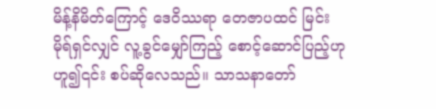မိန့်နိမိတ်ကြောင့် ဒေဝိဿရာ တေဇာပထင် မြင်း
မိုရ်ရှင်လျှင် လူ့ခွင်မျှော်ကြည့် စောင့်ဆောင်ပြည့်ဟု
ဟူ၍၎င်း စပ်ဆိုလေသည်။ သာသနာတော်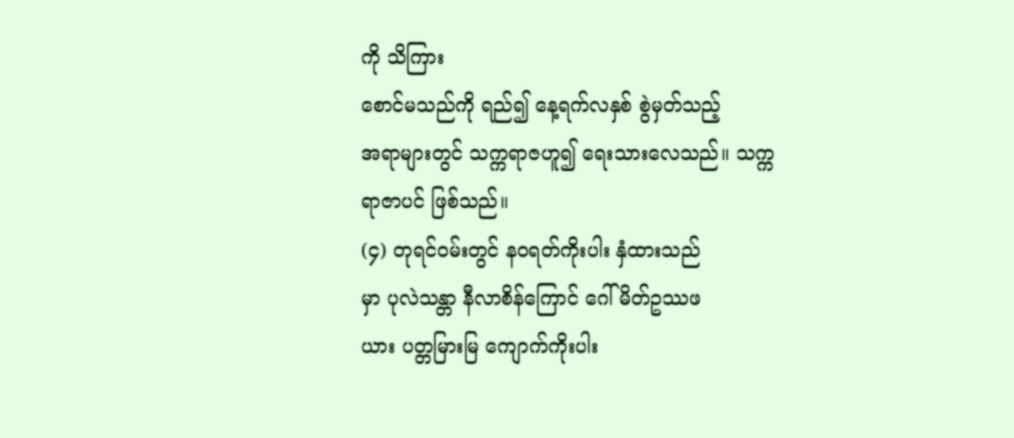ကို သိကြား
စောင်မသည်ကို ရည်၍ နေ့ရက်လနှစ် စွဲမှတ်သည့်
အရာများတွင် သက္ကရာဇဟူ၍ ရေးသားလေသည်။ သက္က
ရာဇာပင် ဖြစ်သည်။
(၄) တုရင်ဝမ်းတွင် နဝရတ်ကိုးပါး နှံထားသည်
မှာ ပုလဲသန္တာ နီလာစိန်ကြောင် ဂေါ်မိတ်ဥဿဖ
ယား ပတ္တမြားမြ ကျောက်ကိုးပါး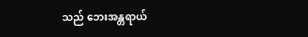သည် ဘေးအန္တရာယ်